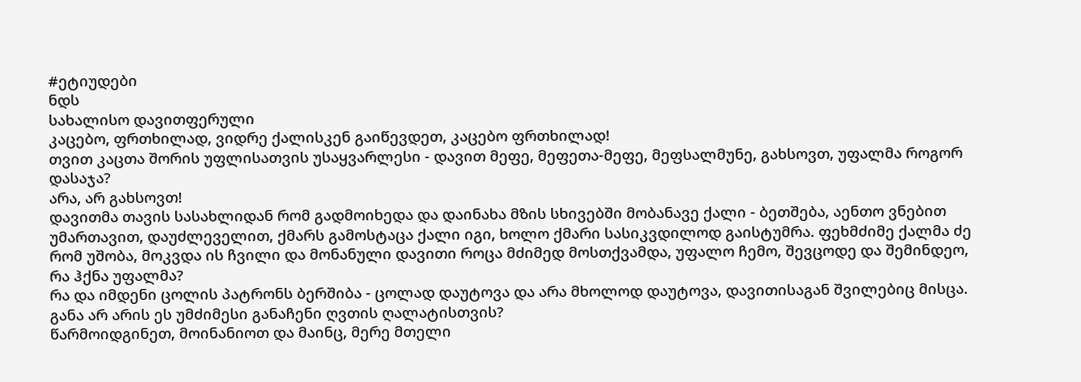#ეტიუდები
ნდს
სახალისო დავითფერული
კაცებო, ფრთხილად, ვიდრე ქალისკენ გაიწევდეთ, კაცებო ფრთხილად!
თვით კაცთა შორის უფლისათვის უსაყვარლესი - დავით მეფე, მეფეთა-მეფე, მეფსალმუნე, გახსოვთ, უფალმა როგორ დასაჯა?
არა, არ გახსოვთ!
დავითმა თავის სასახლიდან რომ გადმოიხედა და დაინახა მზის სხივებში მობანავე ქალი - ბეთშება, აენთო ვნებით უმართავით, დაუძლეველით, ქმარს გამოსტაცა ქალი იგი, ხოლო ქმარი სასიკვდილოდ გაისტუმრა. ფეხმძიმე ქალმა ძე რომ უშობა, მოკვდა ის ჩვილი და მონანული დავითი როცა მძიმედ მოსთქვამდა, უფალო ჩემო, შევცოდე და შემინდეო, რა ჰქნა უფალმა?
რა და იმდენი ცოლის პატრონს ბერშიბა - ცოლად დაუტოვა და არა მხოლოდ დაუტოვა, დავითისაგან შვილებიც მისცა. განა არ არის ეს უმძიმესი განაჩენი ღვთის ღალატისთვის?
წარმოიდგინეთ, მოინანიოთ და მაინც, მერე მთელი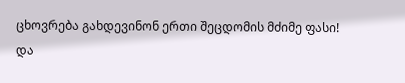ცხოვრება გახდევინონ ერთი შეცდომის მძიმე ფასი!
და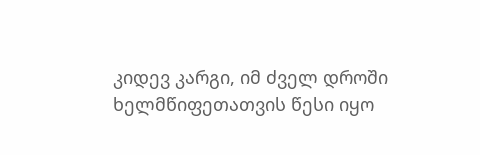კიდევ კარგი, იმ ძველ დროში ხელმწიფეთათვის წესი იყო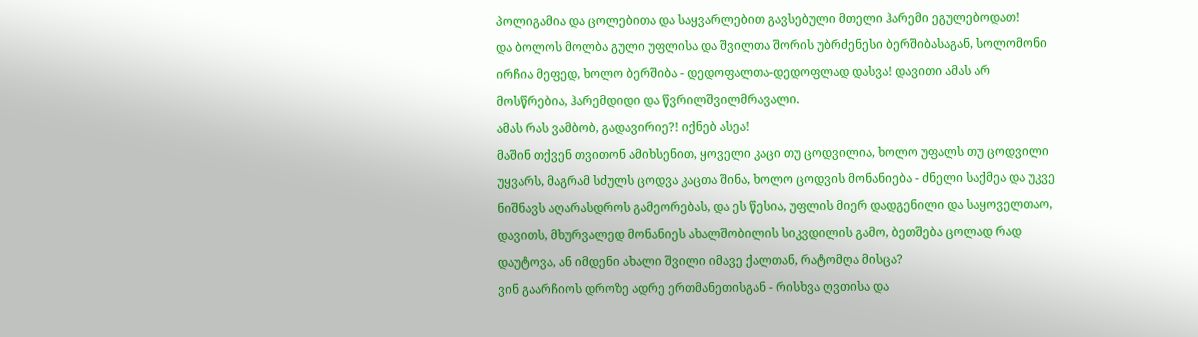პოლიგამია და ცოლებითა და საყვარლებით გავსებული მთელი ჰარემი ეგულებოდათ!
და ბოლოს მოლბა გული უფლისა და შვილთა შორის უბრძენესი ბერშიბასაგან, სოლომონი ირჩია მეფედ, ხოლო ბერშიბა - დედოფალთა-დედოფლად დასვა! დავითი ამას არ მოსწრებია, ჰარემდიდი და წვრილშვილმრავალი.
ამას რას ვამბობ, გადავირიე?! იქნებ ასეა!
მაშინ თქვენ თვითონ ამიხსენით, ყოველი კაცი თუ ცოდვილია, ხოლო უფალს თუ ცოდვილი უყვარს, მაგრამ სძულს ცოდვა კაცთა შინა, ხოლო ცოდვის მონანიება - ძნელი საქმეა და უკვე ნიშნავს აღარასდროს გამეორებას, და ეს წესია, უფლის მიერ დადგენილი და საყოველთაო, დავითს, მხურვალედ მონანიეს ახალშობილის სიკვდილის გამო, ბეთშება ცოლად რად დაუტოვა, ან იმდენი ახალი შვილი იმავე ქალთან, რატომღა მისცა?
ვინ გაარჩიოს დროზე ადრე ერთმანეთისგან - რისხვა ღვთისა და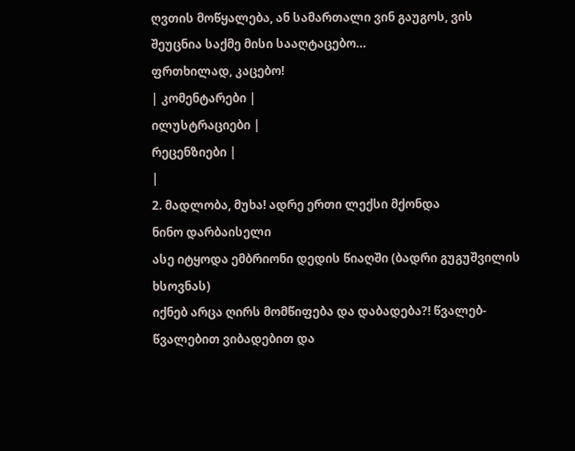ღვთის მოწყალება, ან სამართალი ვინ გაუგოს, ვის შეუცნია საქმე მისი სააღტაცებო…
ფრთხილად, კაცებო!
| კომენტარები |
ილუსტრაციები |
რეცენზიები |
|
2. მადლობა, მუხა! ადრე ერთი ლექსი მქონდა
ნინო დარბაისელი
ასე იტყოდა ემბრიონი დედის წიაღში (ბადრი გუგუშვილის ხსოვნას)
იქნებ არცა ღირს მომწიფება და დაბადება?! წვალებ-წვალებით ვიბადებით და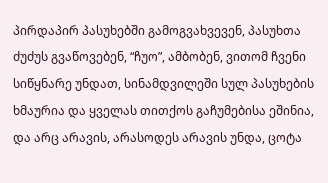პირდაპირ პასუხებში გამოგვახვევენ, პასუხთა ძუძუს გვაწოვებენ, “ჩუო”, ამბობენ, ვითომ ჩვენი სიწყნარე უნდათ, სინამდვილეში სულ პასუხების ხმაურია და ყველას თითქოს გაჩუმებისა ეშინია, და არც არავის, არასოდეს არავის უნდა, ცოტა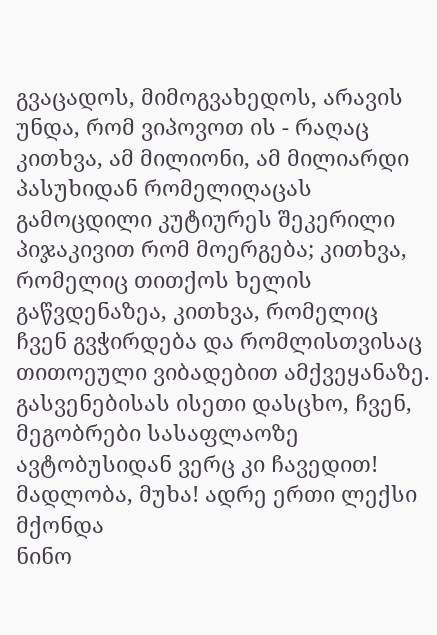გვაცადოს, მიმოგვახედოს, არავის უნდა, რომ ვიპოვოთ ის - რაღაც კითხვა, ამ მილიონი, ამ მილიარდი პასუხიდან რომელიღაცას გამოცდილი კუტიურეს შეკერილი პიჯაკივით რომ მოერგება; კითხვა, რომელიც თითქოს ხელის გაწვდენაზეა, კითხვა, რომელიც ჩვენ გვჭირდება და რომლისთვისაც თითოეული ვიბადებით ამქვეყანაზე.
გასვენებისას ისეთი დასცხო, ჩვენ, მეგობრები სასაფლაოზე ავტობუსიდან ვერც კი ჩავედით! მადლობა, მუხა! ადრე ერთი ლექსი მქონდა
ნინო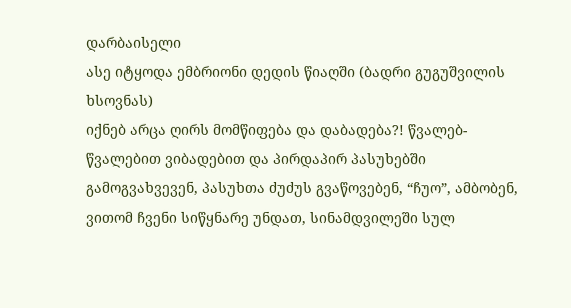დარბაისელი
ასე იტყოდა ემბრიონი დედის წიაღში (ბადრი გუგუშვილის ხსოვნას)
იქნებ არცა ღირს მომწიფება და დაბადება?! წვალებ-წვალებით ვიბადებით და პირდაპირ პასუხებში გამოგვახვევენ, პასუხთა ძუძუს გვაწოვებენ, “ჩუო”, ამბობენ, ვითომ ჩვენი სიწყნარე უნდათ, სინამდვილეში სულ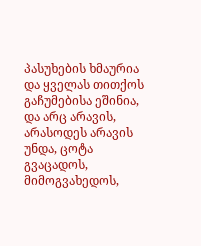პასუხების ხმაურია და ყველას თითქოს გაჩუმებისა ეშინია, და არც არავის, არასოდეს არავის უნდა, ცოტა გვაცადოს, მიმოგვახედოს,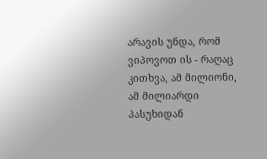არავის უნდა, რომ ვიპოვოთ ის - რაღაც კითხვა, ამ მილიონი, ამ მილიარდი პასუხიდან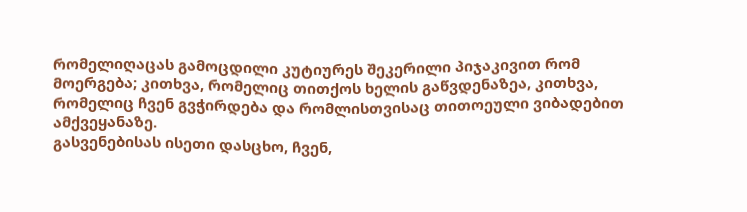რომელიღაცას გამოცდილი კუტიურეს შეკერილი პიჯაკივით რომ მოერგება; კითხვა, რომელიც თითქოს ხელის გაწვდენაზეა, კითხვა, რომელიც ჩვენ გვჭირდება და რომლისთვისაც თითოეული ვიბადებით ამქვეყანაზე.
გასვენებისას ისეთი დასცხო, ჩვენ,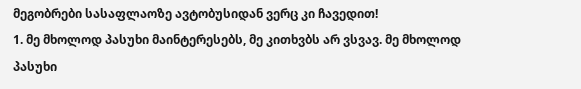მეგობრები სასაფლაოზე ავტობუსიდან ვერც კი ჩავედით!
1. მე მხოლოდ პასუხი მაინტერესებს, მე კითხვბს არ ვსვავ. მე მხოლოდ პასუხი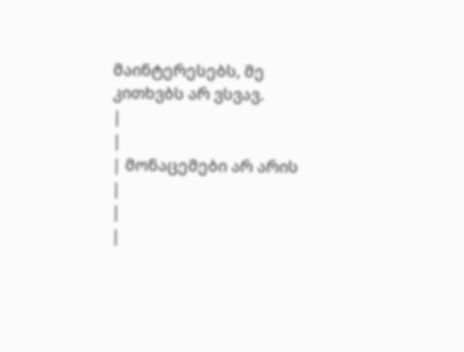მაინტერესებს, მე კითხვბს არ ვსვავ.
|
|
| მონაცემები არ არის |
|
|